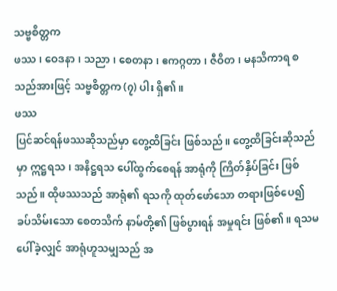သဗ္ဗစိတ္တက
ဖဿ၊ ဝေဒနာ၊ သညာ၊ စေတနာ၊ ဧကဂ္ဂတာ၊ ဇီဝိတ၊ မနသိကာရ စသည်အားဖြင့် သဗ္ဗစိတ္တက (၇) ပါး ရှိ၏။
ဖဿ
ပြင်ဆင်ရန်ဖဿဆိုသည်မှာ တွေ့ထိခြင်း ဖြစ်သည်။ တွေ့ထိခြင်းဆိုသည်မှာ ဣဋ္ဌရသ၊ အနိဋ္ဌရသ ပေါ်ထွက်စေရန် အာရုံကို ကြိတ်နှိပ်ခြင်း ဖြစ်သည်။ ထိုဖဿသည် အာရုံ၏ ရသကို ထုတ်ဖော်သော တရားဖြစ်ပေ၍ ခပ်သိမ်းသော စေတသိက် နာမ်တို့၏ ဖြစ်ပွားရန် အမှုရင်း ဖြစ်၏။ ရသမပေါ်ခဲ့လျှင် အာရုံဟူသမျှသည် အ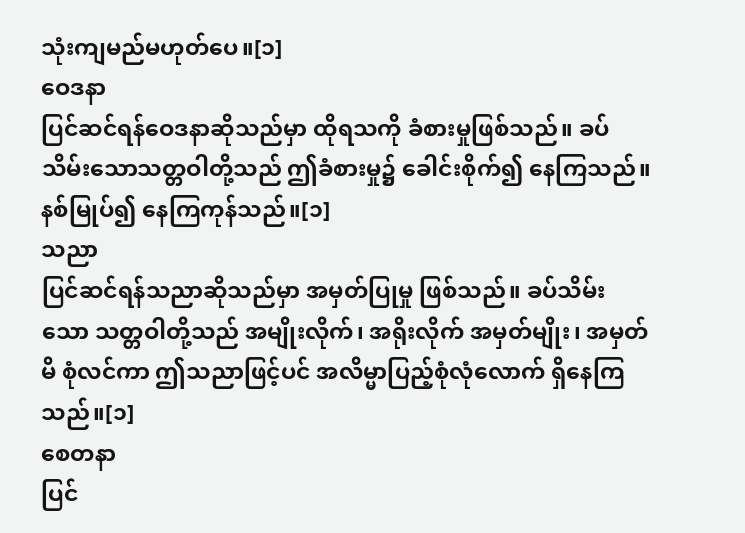သုံးကျမည်မဟုတ်ပေ။[၁]
ဝေဒနာ
ပြင်ဆင်ရန်ဝေဒနာဆိုသည်မှာ ထိုရသကို ခံစားမှုဖြစ်သည်။ ခပ်သိမ်းသောသတ္တဝါတို့သည် ဤခံစားမှု၌ ခေါင်းစိုက်၍ နေကြသည်။ နစ်မြုပ်၍ နေကြကုန်သည်။[၁]
သညာ
ပြင်ဆင်ရန်သညာဆိုသည်မှာ အမှတ်ပြုမှု ဖြစ်သည်။ ခပ်သိမ်းသော သတ္တဝါတို့သည် အမျိုးလိုက်၊ အရိုးလိုက် အမှတ်မျိုး၊ အမှတ်မိ စုံလင်ကာ ဤသညာဖြင့်ပင် အလိမ္မာပြည့်စုံလုံလောက် ရှိနေကြသည်။[၁]
စေတနာ
ပြင်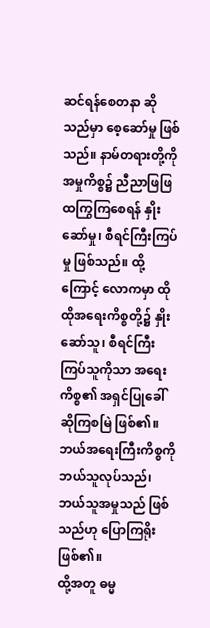ဆင်ရန်စေတနာ ဆိုသည်မှာ စေ့ဆော်မှု ဖြစ်သည်။ နာမ်တရားတို့ကို အမှုကိစ္စ၌ ညီညာဖြဖြ ထကြွကြစေရန် နှိုးဆော်မှု၊ စီရင်ကြီးကြပ်မှု ဖြစ်သည်။ ထို့ကြောင့် လောကမှာ ထိုထိုအရေးကိစ္စတို့၌ နှိုးဆော်သူ၊ စီရင်ကြီးကြပ်သူကိုသာ အရေးကိစ္စ၏ အရှင်ပြုခေါ်ဆိုကြစမြဲ ဖြစ်၏။ ဘယ်အရေးကြီးကိစ္စကို ဘယ်သူလုပ်သည်၊ ဘယ်သူအမှုသည် ဖြစ်သည်ဟု ပြောကြရိုး ဖြစ်၏။
ထို့အတူ ဓမ္မ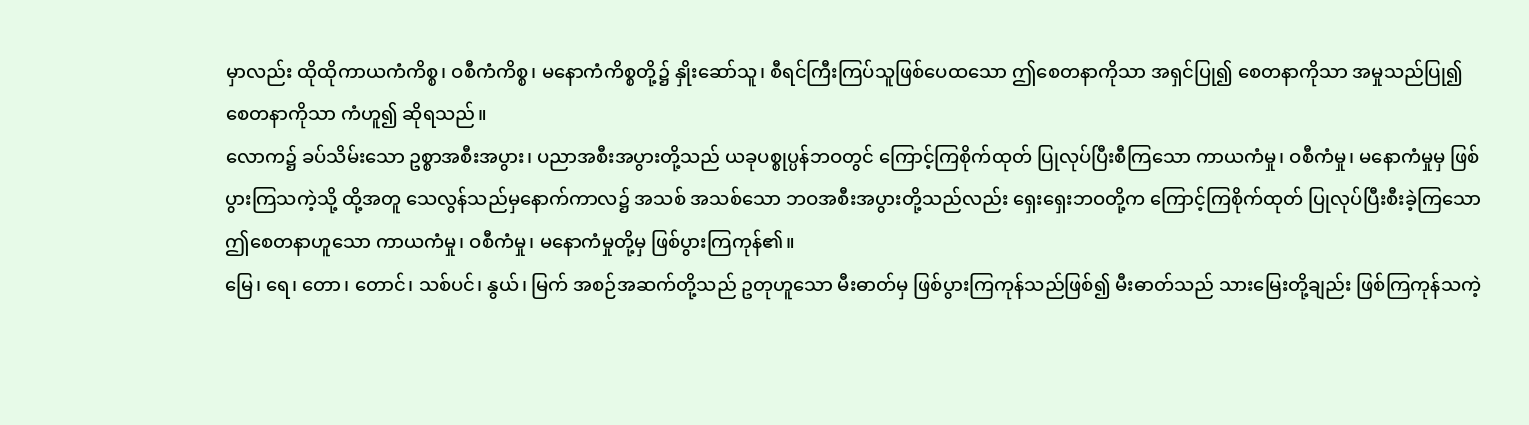မှာလည်း ထိုထိုကာယကံကိစ္စ၊ ဝစီကံကိစ္စ၊ မနောကံကိစ္စတို့၌ နှိုးဆော်သူ၊ စီရင်ကြီးကြပ်သူဖြစ်ပေထသော ဤစေတနာကိုသာ အရှင်ပြု၍ စေတနာကိုသာ အမှုသည်ပြု၍ စေတနာကိုသာ ကံဟူ၍ ဆိုရသည်။
လောက၌ ခပ်သိမ်းသော ဥစ္စာအစီးအပွား၊ ပညာအစီးအပွားတို့သည် ယခုပစ္စုပ္ပန်ဘဝတွင် ကြောင့်ကြစိုက်ထုတ် ပြုလုပ်ပြီးစီကြသော ကာယကံမှု၊ ဝစီကံမှု၊ မနောကံမှုမှ ဖြစ်ပွားကြသကဲ့သို့ ထို့အတူ သေလွန်သည်မှနောက်ကာလ၌ အသစ် အသစ်သော ဘဝအစီးအပွားတို့သည်လည်း ရှေးရှေးဘဝတို့က ကြောင့်ကြစိုက်ထုတ် ပြုလုပ်ပြီးစီးခဲ့ကြသော ဤစေတနာဟူသော ကာယကံမှု၊ ဝစီကံမှု၊ မနောကံမှုတို့မှ ဖြစ်ပွားကြကုန်၏။
မြေ၊ ရေ၊ တော၊ တောင်၊ သစ်ပင်၊ နွယ်၊ မြက် အစဉ်အဆက်တို့သည် ဥတုဟူသော မီးဓာတ်မှ ဖြစ်ပွားကြကုန်သည်ဖြစ်၍ မီးဓာတ်သည် သားမြေးတို့ချည်း ဖြစ်ကြကုန်သကဲ့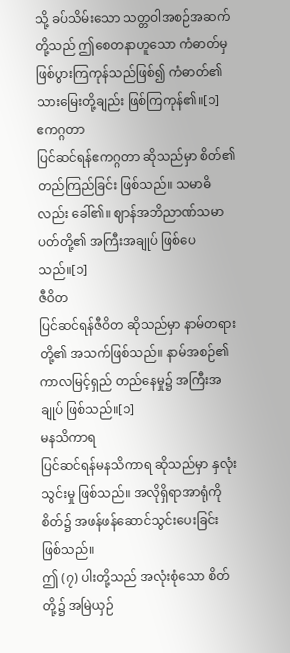သို့ ခပ်သိမ်းသော သတ္တဝါအစဉ်အဆက်တို့သည် ဤစေတနာဟူသော ကံဓာတ်မှ ဖြစ်ပွားကြကုန်သည်ဖြစ်၍ ကံဓာတ်၏သားမြေးတို့ချည်း ဖြစ်ကြကုန်၏။[၁]
ဧကဂ္ဂတာ
ပြင်ဆင်ရန်ဧကဂ္ဂတာ ဆိုသည်မှာ စိတ်၏ တည်ကြည်ခြင်း ဖြစ်သည်။ သမာဓိလည်း ခေါ်၏။ ဈာန်အဘိညာဏ်သမာပတ်တို့၏ အကြီးအချုပ် ဖြစ်ပေသည်။[၁]
ဇီဝိတ
ပြင်ဆင်ရန်ဇီဝိတ ဆိုသည်မှာ နာမ်တရားတို့၏ အသက်ဖြစ်သည်။ နာမ်အစဉ်၏ ကာလမြင့်ရှည် တည်နေမှု၌ အကြီးအချုပ် ဖြစ်သည်။[၁]
မနသိကာရ
ပြင်ဆင်ရန်မနသိကာရ ဆိုသည်မှာ နှလုံးသွင်းမှု ဖြစ်သည်။ အလိုရှိရာအာရုံကို စိတ်၌ အဖန်ဖန်ဆောင်သွင်းပေးခြင်း ဖြစ်သည်။
ဤ (၇) ပါးတို့သည် အလုံးစုံသော စိတ်တို့၌ အမြဲယှဉ်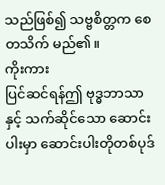သည်ဖြစ်၍ သဗ္ဗစိတ္တက စေတသိက် မည်၏။
ကိုးကား
ပြင်ဆင်ရန်ဤ ဗုဒ္ဓဘာသာနှင့် သက်ဆိုင်သော ဆောင်းပါးမှာ ဆောင်းပါးတိုတစ်ပုဒ်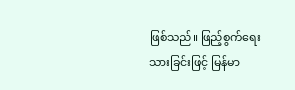ဖြစ်သည်။ ဖြည့်စွက်ရေးသားခြင်းဖြင့် မြန်မာ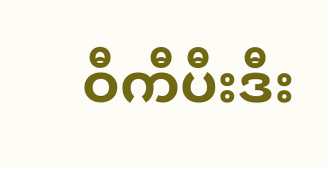ဝီကီပီးဒီး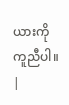ယားကို ကူညီပါ။ |